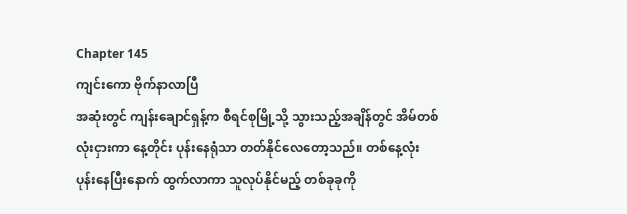Chapter 145
ကျင်းကော ဗိုက်နာလာပြီ
အဆုံးတွင် ကျန်းချောင်ရှန့်က စီရင်စုမြို့သို့ သွားသည့်အချိန်တွင် အိမ်တစ်လုံးငှားကာ နေ့တိုင်း ပုန်းနေရုံသာ တတ်နိုင်လေတော့သည်။ တစ်နေ့လုံး ပုန်းနေပြီးနောက် ထွက်လာကာ သူလုပ်နိုင်မည့် တစ်ခုခုကို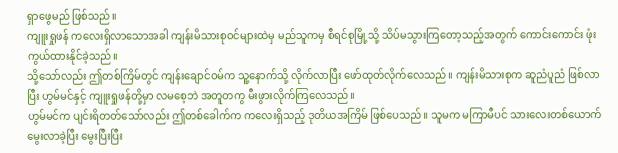ရှာဖွေမည် ဖြစ်သည်။
ကျူးရှုဖန် ကလေးရှိလာသောအခါ ကျန်းမိသားစုဝင်များထဲမှ မည်သူကမှ စီရင်စုမြို့သို့ သိပ်မသွားကြတော့သည့်အတွက် ကောင်းကောင်း ဖုံးကွယ်ထားနိုင်ခဲ့သည်။
သို့သော်လည်း ဤတစ်ကြိမ်တွင် ကျန်းချောင်ဝမ်က သူ့နောက်သို့ လိုက်လာပြီး ဖော်ထုတ်လိုက်လေသည်။ ကျန်းမိသားစုက ဆူညံပူညံ ဖြစ်လာပြီး ဟွမ်မင်နှင့် ကျူးရှုဖန်တို့မှာ လမစေ့ဘဲ အတူတကွ မီးဖွားလိုက်ကြလေသည်။
ဟွမ်မင်က ပျင်းရိတတ်သော်လည်း ဤတစ်ခေါက်က ကလေးရှိသည့် ဒုတိယအကြိမ် ဖြစ်ပေသည်။ သူမက မကြာမီပင် သားလေးတစ်ယောက် မွေးလာခဲ့ပြီး မွေးပြီးပြီး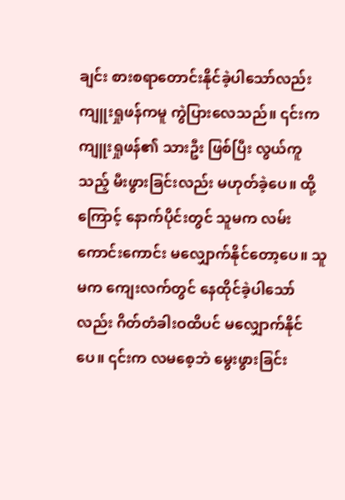ချင်း စားစရာတောင်းနိုင်ခဲ့ပါသော်လည်း ကျူးရှုဖန်ကမူ ကွဲပြားလေသည်။ ၎င်းက ကျူးရှုဖန်၏ သားဦး ဖြစ်ပြီး လွယ်ကူသည့် မီးဖွားခြင်းလည်း မဟုတ်ခဲ့ပေ။ ထို့ကြောင့် နောက်ပိုင်းတွင် သူမက လမ်းကောင်းကောင်း မလျှောက်နိုင်တော့ပေ။ သူမက ကျေးလက်တွင် နေထိုင်ခဲ့ပါသော်လည်း ဂိတ်တံခါးဝထိပင် မလျှောက်နိုင်ပေ။ ၎င်းက လမစေ့ဘဲ မွေးဖွားခြင်း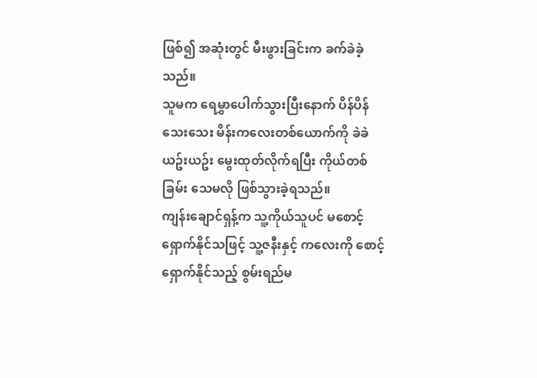ဖြစ်၍ အဆုံးတွင် မီးဖွားခြင်းက ခက်ခဲခဲ့သည်။
သူမက ရေမွှာပေါက်သွားပြီးနောက် ပိန်ပိန်သေးသေး မိန်းကလေးတစ်ယောက်ကို ခဲခဲယဥ်းယဥ်း မွေးထုတ်လိုက်ရပြီး ကိုယ်တစ်ခြမ်း သေမလို ဖြစ်သွားခဲ့ရသည်။
ကျန်းချောင်ရှန့်က သူ့ကိုယ်သူပင် မစောင့်ရှောက်နိုင်သဖြင့် သူ့ဇနီးနှင့် ကလေးကို စောင့်ရှောက်နိုင်သည့် စွမ်းရည်မ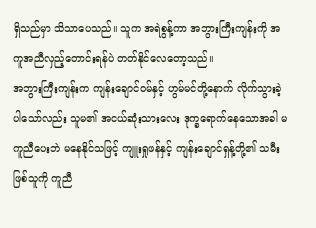ရှိသည်မှာ သိသာပေသည်။ သူက အရဲစွန့်ကာ အဘွားကြီးကျန်းကို အကူအညီလှည့်တောင်းရန်ပဲ တတ်နိုင်လေတော့သည်။
အဘွားကြီးကျန်းက ကျန်းချောင်ဝမ်နှင့် ဟွမ်မင်တို့နောက် လိုက်သွားခဲ့ပါသော်လည်း သူမ၏ အငယ်ဆုံးသားလေး ဒုက္ခရောက်နေသောအခါ မကူညီပေးဘဲ မနေနိုင်သဖြင့် ကျူးရှုဖန်နှင့် ကျန်းချောင်ရှန့်တို့၏ သမီးဖြစ်သူကို ကူညီ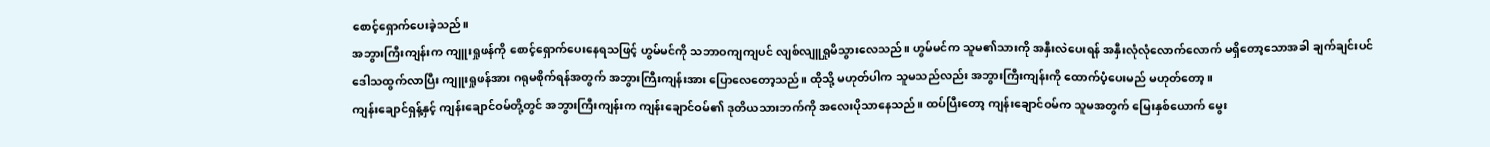စောင့်ရှောက်ပေးခဲ့သည်။
အဘွားကြီးကျန်းက ကျူးရှုဖန်ကို စောင့်ရှောက်ပေးနေရသဖြင့် ဟွမ်မင်ကို သဘာဝကျကျပင် လျစ်လျူရှုမိသွားလေသည်။ ဟွမ်မင်က သူမ၏သားကို အနှီးလဲပေးရန် အနှီးလုံလုံလောက်လောက် မရှိတော့သောအခါ ချက်ချင်းပင် ဒေါသထွက်လာပြီး ကျူးရှုဖန်အား ဂရုမစိုက်ရန်အတွက် အဘွားကြီးကျန်းအား ပြောလေတော့သည်။ ထိုသို့ မဟုတ်ပါက သူမသည်လည်း အဘွားကြီးကျန်းကို ထောက်ပံ့ပေးမည် မဟုတ်တော့။
ကျန်းချောင်ရှန့်နှင့် ကျန်းချောင်ဝမ်တို့တွင် အဘွားကြီးကျန်းက ကျန်းချောင်ဝမ်၏ ဒုတိယသားဘက်ကို အလေးပိုသာနေသည်။ ထပ်ပြီးတော့ ကျန်းချောင်ဝမ်က သူမအတွက် မြေးနှစ်ယောက် မွေး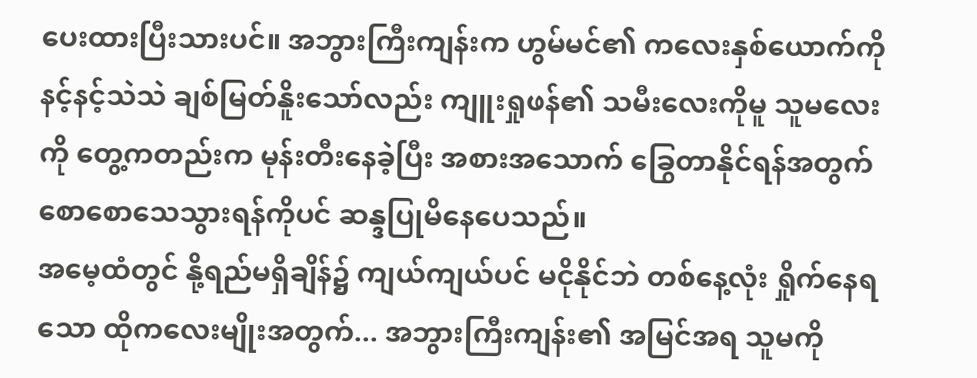ပေးထားပြီးသားပင်။ အဘွားကြီးကျန်းက ဟွမ်မင်၏ ကလေးနှစ်ယောက်ကို နင့်နင့်သဲသဲ ချစ်မြတ်နိူးသော်လည်း ကျူးရှုဖန်၏ သမီးလေးကိုမူ သူမလေးကို တွေ့ကတည်းက မုန်းတီးနေခဲ့ပြီး အစားအသောက် ခြွေတာနိုင်ရန်အတွက် စောစောသေသွားရန်ကိုပင် ဆန္ဒပြုမိနေပေသည်။
အမေ့ထံတွင် နို့ရည်မရှိချိန်၌ ကျယ်ကျယ်ပင် မငိုနိုင်ဘဲ တစ်နေ့လုံး ရှိုက်နေရသော ထိုကလေးမျိုးအတွက်... အဘွားကြီးကျန်း၏ အမြင်အရ သူမကို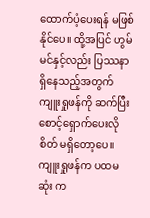ထောက်ပံ့ပေးရန် မဖြစ်နိုင်ပေ။ ထို့အပြင် ဟွမ်မင်နှင့်လည်း ပြဿနာ ရှိနေသည့်အတွက် ကျူးရှုဖန်ကို ဆက်ပြီး စောင့်ရှောက်ပေးလိုစိတ် မရှိတော့ပေ။
ကျူးရှုဖန်က ပထမဆုံး က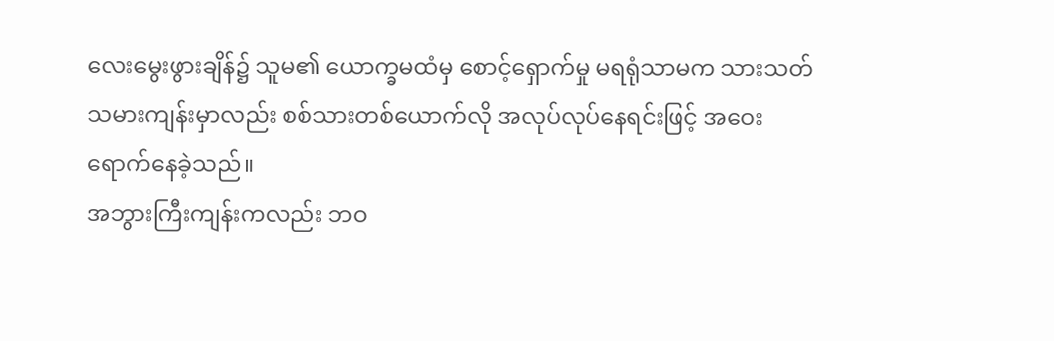လေးမွေးဖွားချိန်၌ သူမ၏ ယောက္ခမထံမှ စောင့်ရှောက်မှု မရရုံသာမက သားသတ်သမားကျန်းမှာလည်း စစ်သားတစ်ယောက်လို အလုပ်လုပ်နေရင်းဖြင့် အဝေးရောက်နေခဲ့သည်။
အဘွားကြီးကျန်းကလည်း ဘဝ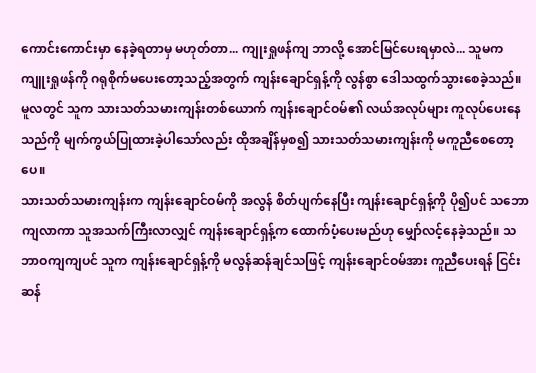ကောင်းကောင်းမှာ နေခဲ့ရတာမှ မဟုတ်တာ... ကျုးရှုဖန်ကျ ဘာလို့ အောင်မြင်ပေးရမှာလဲ... သူမက ကျူးရှုဖန်ကို ဂရုစိုက်မပေးတော့သည့်အတွက် ကျန်းချောင်ရှန့်ကို လွန်စွာ ဒေါသထွက်သွားစေခဲ့သည်။ မူလတွင် သူက သားသတ်သမားကျန်းတစ်ယောက် ကျန်းချောင်ဝမ်၏ လယ်အလုပ်များ ကူလုပ်ပေးနေသည်ကို မျက်ကွယ်ပြုထားခဲ့ပါသော်လည်း ထိုအချိန်မှစ၍ သားသတ်သမားကျန်းကို မကူညီစေတော့ပေ။
သားသတ်သမားကျန်းက ကျန်းချောင်ဝမ်ကို အလွန် စိတ်ပျက်နေပြီး ကျန်းချောင်ရှန့်ကို ပို၍ပင် သဘောကျလာကာ သူအသက်ကြီးလာလျှင် ကျန်းချောင်ရှန့်က ထောက်ပံ့ပေးမည်ဟု မျှော်လင့်နေခဲ့သည်။ သဘာဝကျကျပင် သူက ကျန်းချောင်ရှန့်ကို မလွန်ဆန်ချင်သဖြင့် ကျန်းချောင်ဝမ်အား ကူညီပေးရန် ငြင်းဆန်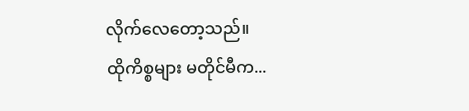လိုက်လေတော့သည်။
ထိုကိစ္စများ မတိုင်မီက...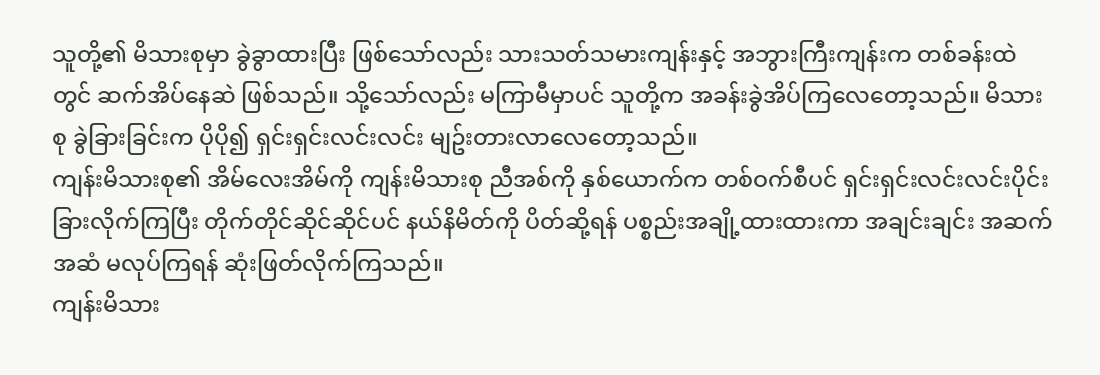သူတို့၏ မိသားစုမှာ ခွဲခွာထားပြီး ဖြစ်သော်လည်း သားသတ်သမားကျန်းနှင့် အဘွားကြီးကျန်းက တစ်ခန်းထဲတွင် ဆက်အိပ်နေဆဲ ဖြစ်သည်။ သို့သော်လည်း မကြာမီမှာပင် သူတို့က အခန်းခွဲအိပ်ကြလေတော့သည်။ မိသားစု ခွဲခြားခြင်းက ပိုပို၍ ရှင်းရှင်းလင်းလင်း မျဥ်းတားလာလေတော့သည်။
ကျန်းမိသားစု၏ အိမ်လေးအိမ်ကို ကျန်းမိသားစု ညီအစ်ကို နှစ်ယောက်က တစ်ဝက်စီပင် ရှင်းရှင်းလင်းလင်းပိုင်းခြားလိုက်ကြပြီး တိုက်တိုင်ဆိုင်ဆိုင်ပင် နယ်နိမိတ်ကို ပိတ်ဆို့ရန် ပစ္စည်းအချို့ထားထားကာ အချင်းချင်း အဆက်အဆံ မလုပ်ကြရန် ဆုံးဖြတ်လိုက်ကြသည်။
ကျန်းမိသား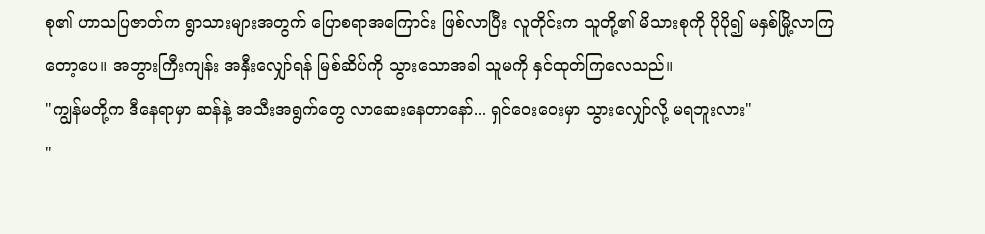စု၏ ဟာသပြဇာတ်က ရွာသားများအတွက် ပြောစရာအကြောင်း ဖြစ်လာပြီး လူတိုင်းက သူတို့၏ မိသားစုကို ပိုပို၍ မနှစ်မြို့လာကြတော့ပေ။ အဘွားကြီးကျန်း အနှီးလျှော်ရန် မြစ်ဆိပ်ကို သွားသောအခါ သူမကို နှင်ထုတ်ကြလေသည်။
"ကျွန်မတို့က ဒီနေရာမှာ ဆန်နဲ့ အသီးအရွက်တွေ လာဆေးနေတာနော်... ရှင်ဝေးဝေးမှာ သွားလျှော်လို့ မရဘူးလား"
"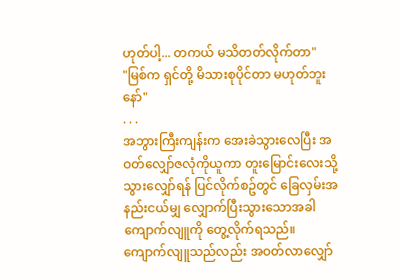ဟုတ်ပါ့... တကယ် မသိတတ်လိုက်တာ"
"မြစ်က ရှင်တို့ မိသားစုပိုင်တာ မဟုတ်ဘူးနော်"
. . .
အဘွားကြီးကျန်းက အေးခဲသွားလေပြီး အဝတ်လျှော်ဇလုံကိုယူကာ တူးမြောင်းလေးသို့ သွားလျှော်ရန် ပြင်လိုက်စဥ်တွင် ခြေလှမ်းအနည်းငယ်မျှ လျှောက်ပြီးသွားသောအခါ ကျောက်လျူကို တွေ့လိုက်ရသည်။
ကျောက်လျူသည်လည်း အဝတ်လာလျှော်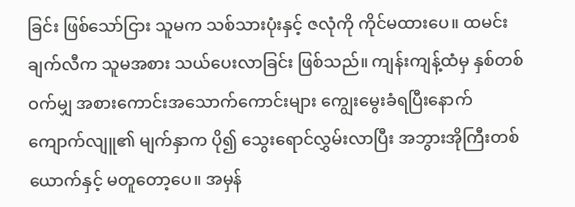ခြင်း ဖြစ်သော်ငြား သူမက သစ်သားပုံးနှင့် ဇလုံကို ကိုင်မထားပေ။ ထမင်းချက်လီက သူမအစား သယ်ပေးလာခြင်း ဖြစ်သည်။ ကျန်းကျန့်ထံမှ နှစ်တစ်ဝက်မျှ အစားကောင်းအသောက်ကောင်းများ ကျွေးမွေးခံရပြီးနောက် ကျောက်လျူ၏ မျက်နှာက ပို၍ သွေးရောင်လွှမ်းလာပြီး အဘွားအိုကြီးတစ်ယောက်နှင့် မတူတော့ပေ။ အမှန်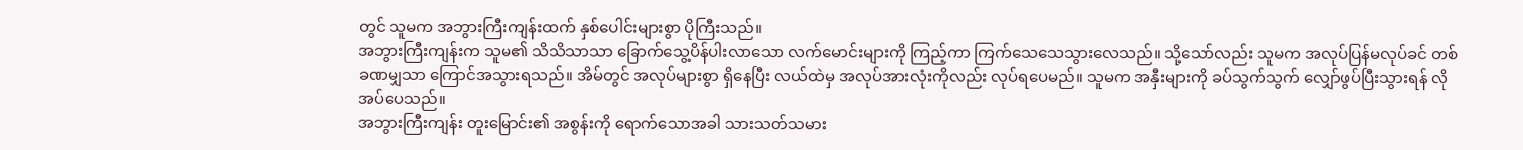တွင် သူမက အဘွားကြီးကျန်းထက် နှစ်ပေါင်းများစွာ ပိုကြီးသည်။
အဘွားကြီးကျန်းက သူမ၏ သိသိသာသာ ခြောက်သွေ့ပိန်ပါးလာသော လက်မောင်းများကို ကြည့်ကာ ကြက်သေသေသွားလေသည်။ သို့သော်လည်း သူမက အလုပ်ပြန်မလုပ်ခင် တစ်ခဏမျှသာ ကြောင်အသွားရသည်။ အိမ်တွင် အလုပ်များစွာ ရှိနေပြီး လယ်ထဲမှ အလုပ်အားလုံးကိုလည်း လုပ်ရပေမည်။ သူမက အနှီးများကို ခပ်သွက်သွက် လျှော်ဖွပ်ပြီးသွားရန် လိုအပ်ပေသည်။
အဘွားကြီးကျန်း တူးမြောင်း၏ အစွန်းကို ရောက်သောအခါ သားသတ်သမား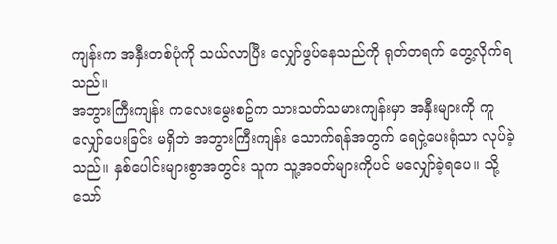ကျန်းက အနှီးတစ်ပုံကို သယ်လာပြီး လျှော်ဖွပ်နေသည်ကို ရုတ်တရက် တွေ့လိုက်ရသည်။
အဘွားကြီးကျန်း ကလေးမွေးစဥ်က သားသတ်သမားကျန်းမှာ အနှီးများကို ကူလျှော်ပေးခြင်း မရှိဘဲ အဘွားကြီးကျန်း သောက်ရန်အတွက် ရေငှဲ့ပေးရုံသာ လုပ်ခဲ့သည်။ နှစ်ပေါင်းများစွာအတွင်း သူက သူ့အဝတ်များကိုပင် မလျှော်ခဲ့ရပေ။ သို့သော်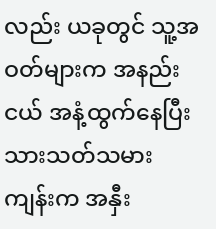လည်း ယခုတွင် သူ့အဝတ်များက အနည်းငယ် အနံ့ထွက်နေပြီး သားသတ်သမားကျန်းက အနှီး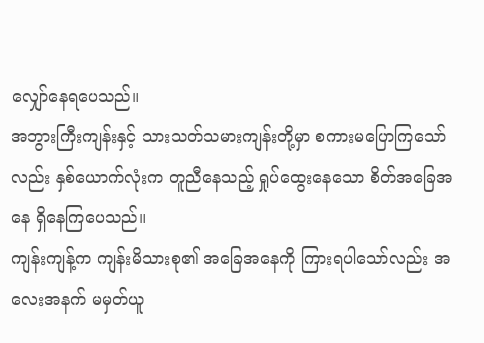လျှော်နေရပေသည်။
အဘွားကြီးကျန်းနှင့် သားသတ်သမားကျန်းတို့မှာ စကားမပြောကြသော်လည်း နှစ်ယောက်လုံးက တူညီနေသည့် ရှုပ်ထွေးနေသော စိတ်အခြေအနေ ရှိနေကြပေသည်။
ကျန်းကျန့်က ကျန်းမိသားစု၏ အခြေအနေကို ကြားရပါသော်လည်း အလေးအနက် မမှတ်ယူ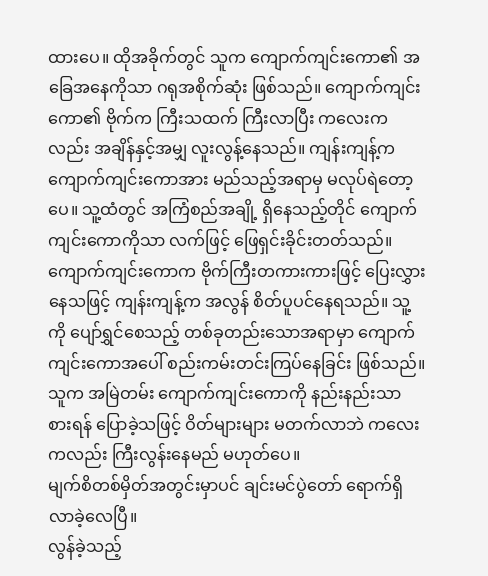ထားပေ။ ထိုအခိုက်တွင် သူက ကျောက်ကျင်းကော၏ အခြေအနေကိုသာ ဂရုအစိုက်ဆုံး ဖြစ်သည်။ ကျောက်ကျင်းကော၏ ဗိုက်က ကြီးသထက် ကြီးလာပြီး ကလေးကလည်း အချိန်နှင့်အမျှ လူးလွန့်နေသည်။ ကျန်းကျန့်က ကျောက်ကျင်းကောအား မည်သည့်အရာမှ မလုပ်ရဲတော့ပေ။ သူ့ထံတွင် အကြံစည်အချို့ ရှိနေသည့်တိုင် ကျောက်ကျင်းကောကိုသာ လက်ဖြင့် ဖြေရှင်းခိုင်းတတ်သည်။
ကျောက်ကျင်းကောက ဗိုက်ကြီးတကားကားဖြင့် ပြေးလွှားနေသဖြင့် ကျန်းကျန့်က အလွန် စိတ်ပူပင်နေရသည်။ သူ့ကို ပျော်ရွှင်စေသည့် တစ်ခုတည်းသောအရာမှာ ကျောက်ကျင်းကောအပေါ် စည်းကမ်းတင်းကြပ်နေခြင်း ဖြစ်သည်။ သူက အမြဲတမ်း ကျောက်ကျင်းကောကို နည်းနည်းသာ စားရန် ပြောခဲ့သဖြင့် ဝိတ်များများ မတက်လာဘဲ ကလေးကလည်း ကြီးလွန်းနေမည် မဟုတ်ပေ။
မျက်စိတစ်မှိတ်အတွင်းမှာပင် ချင်းမင်ပွဲတော် ရောက်ရှိလာခဲ့လေပြီ။
လွန်ခဲ့သည့်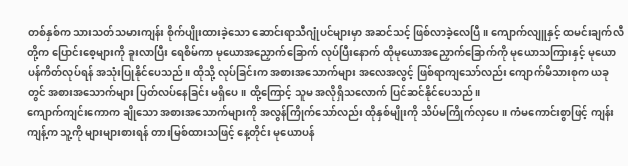တစ်နှစ်က သားသတ်သမားကျန်း စိုက်ပျိုးထားခဲ့သော ဆောင်းရာသီဂျုံပင်များမှာ အဆင်သင့် ဖြစ်လာခဲ့လေပြီ။ ကျောက်လျူနှင့် ထမင်းချက်လီတို့က ပြောင်းစေ့များကို ခူးလာပြီး ရေစိမ်ကာ မုယောအညှောက်ခြောက် လုပ်ပြီးနောက် ထိုမုယောအညှောက်ခြောက်ကို မုယောသကြားနှင့် မုယောပန်ကိတ်လုပ်ရန် အသုံးပြုနိုင်ပေသည်။ ထိုသို့ လုပ်ခြင်းက အစားအသောက်များ အလေအလွင့် ဖြစ်ရာကျသော်လည်း ကျောက်မိသားစုက ယခုတွင် အစားအသောက်များ ပြတ်လပ်နေခြင်း မရှိပေ။ ထို့ကြောင့် သူမ အလိုရှိသလောက် ပြင်ဆင်နိုင်ပေသည်။
ကျောက်ကျင်းကောက ချိုသော အစားအသောက်များကို အလွန်ကြိုက်သော်လည်း ထိုနှစ်မျိုးကို သိပ်မကြိုက်လှပေ။ ကံမကောင်းစွာဖြင့် ကျန်းကျန့်က သူ့ကို များများစားရန် တားမြစ်ထားသဖြင့် နေ့တိုင်း မုယောပန်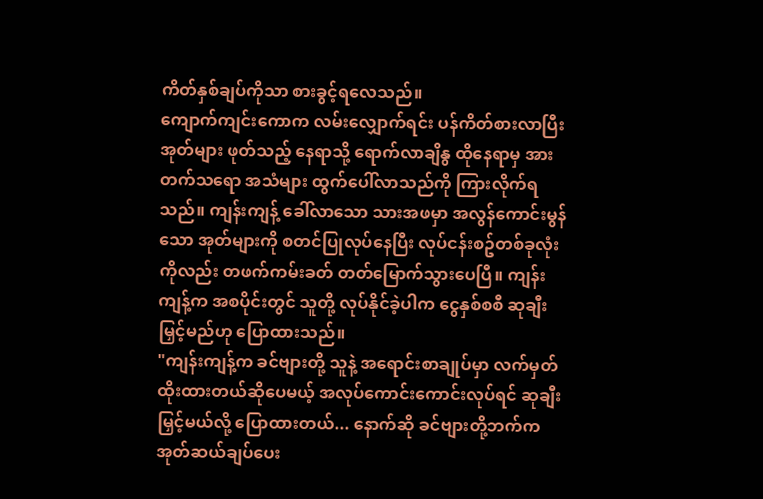ကိတ်နှစ်ချပ်ကိုသာ စားခွင့်ရလေသည်။
ကျောက်ကျင်းကောက လမ်းလျှောက်ရင်း ပန်ကိတ်စားလာပြီး အုတ်များ ဖုတ်သည့် နေရာသို့ ရောက်လာချိနွ ထိုနေရာမှ အားတက်သရော အသံများ ထွက်ပေါ်လာသည်ကို ကြားလိုက်ရသည်။ ကျန်းကျန့် ခေါ်လာသော သားအဖမှာ အလွန်ကောင်းမွန်သော အုတ်များကို စတင်ပြုလုပ်နေပြီး လုပ်ငန်းစဥ်တစ်ခုလုံးကိုလည်း တဖက်ကမ်းခတ် တတ်မြောက်သွားပေပြီ။ ကျန်းကျန့်က အစပိုင်းတွင် သူတို့ လုပ်နိုင်ခဲ့ပါက ငွေနှစ်စစီ ဆုချီးမြှင့်မည်ဟု ပြောထားသည်။
"ကျန်းကျန့်က ခင်ဗျားတို့ သူနဲ့ အရောင်းစာချုပ်မှာ လက်မှတ်ထိုးထားတယ်ဆိုပေမယ့် အလုပ်ကောင်းကောင်းလုပ်ရင် ဆုချီးမြှင့်မယ်လို့ ပြောထားတယ်... နောက်ဆို ခင်ဗျားတို့ဘက်က အုတ်ဆယ်ချပ်ပေး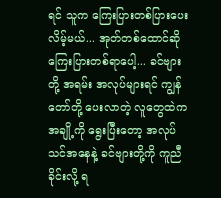ရင် သူက ကြေးပြားတစ်ပြားပေးလိမ့်မယ်... အုတ်တစ်ထောင်ဆို ကြေးပြားတစ်ရာပေါ့... ခင်ဗျားတို့ အရမ်း အလုပ်များရင် ကျွန်တော်တို့ ပေးလာတဲ့ လူတွေထဲက အချို့ကို ရွေးပြီးတော့ အလုပ်သင်အနေနဲ့ ခင်ဗျားတို့ကို ကူညီခိုင်းလို့ ရ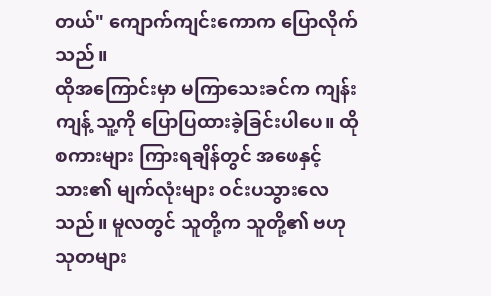တယ်" ကျောက်ကျင်းကောက ပြောလိုက်သည်။
ထိုအကြောင်းမှာ မကြာသေးခင်က ကျန်းကျန့် သူ့ကို ပြောပြထားခဲ့ခြင်းပါပေ။ ထိုစကားများ ကြားရချိန်တွင် အဖေနှင့်သား၏ မျက်လုံးများ ဝင်းပသွားလေသည်။ မူလတွင် သူတို့က သူတို့၏ ဗဟုသုတများ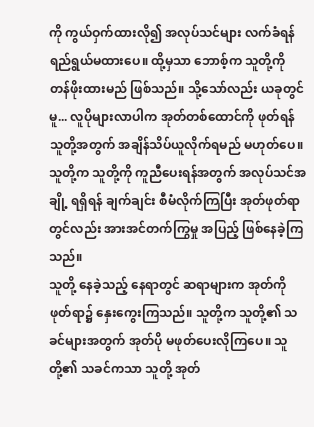ကို ကွယ်ဝှက်ထားလို၍ အလုပ်သင်များ လက်ခံရန် ရည်ရွယ်မထားပေ။ ထို့မှသာ ဘောစ့်က သူတို့ကို တန်ဖိုးထားမည် ဖြစ်သည်။ သို့သော်လည်း ယခုတွင်မူ... လူပိုများလာပါက အုတ်တစ်ထောင်ကို ဖုတ်ရန် သူတို့အတွက် အချိန်သိပ်ယူလိုက်ရမည် မဟုတ်ပေ။ သူတို့က သူတို့ကို ကူညီပေးရန်အတွက် အလုပ်သင်အချို့ ရရှိရန် ချက်ချင်း စီမံလိုက်ကြပြီး အုတ်ဖုတ်ရာတွင်လည်း အားအင်တက်ကြွမှု အပြည့် ဖြစ်နေခဲ့ကြသည်။
သူတို့ နေခဲ့သည့် နေရာတွင် ဆရာများက အုတ်ကို ဖုတ်ရာ၌ နှေးကွေးကြသည်။ သူတို့က သူတို့၏ သခင်များအတွက် အုတ်ပို မဖုတ်ပေးလိုကြပေ။ သူတို့၏ သခင်ကသာ သူတို့ အုတ်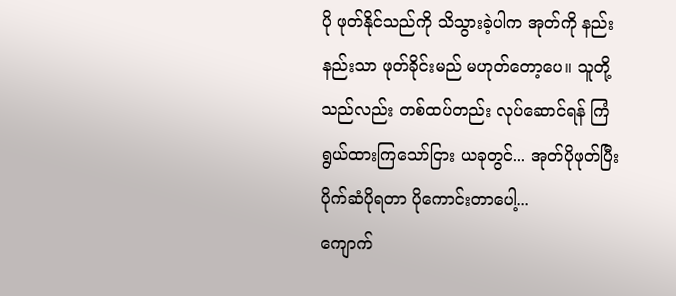ပို ဖုတ်နိုင်သည်ကို သိသွားခဲ့ပါက အုတ်ကို နည်းနည်းသာ ဖုတ်ခိုင်းမည် မဟုတ်တော့ပေ။ သူတို့သည်လည်း တစ်ထပ်တည်း လုပ်ဆောင်ရန် ကြံရွယ်ထားကြသော်ငြား ယခုတွင်... အုတ်ပိုဖုတ်ပြီး ပိုက်ဆံပိုရတာ ပိုကောင်းတာပေါ့...
ကျောက်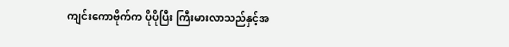ကျင်းကောဗိုက်က ပိုပိုပြီး ကြီးမားလာသည်နှင့်အ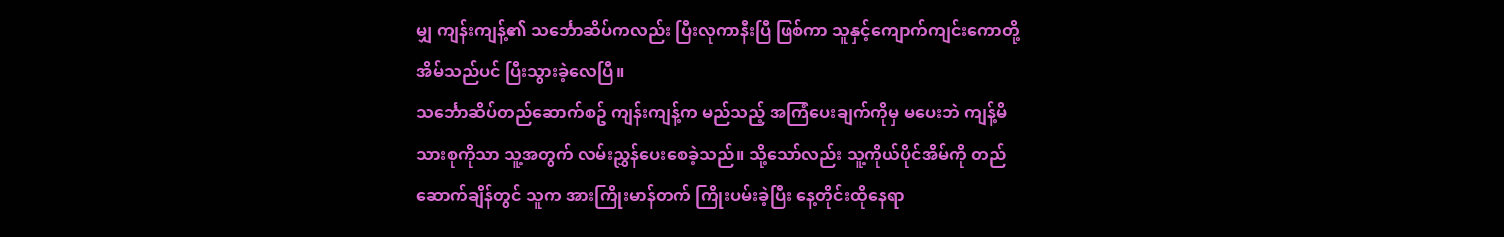မျှ ကျန်းကျန့်၏ သင်္ဘောဆိပ်ကလည်း ပြီးလုကာနီးပြီ ဖြစ်ကာ သူနှင့်ကျောက်ကျင်းကောတို့ အိမ်သည်ပင် ပြီးသွားခဲ့လေပြီ။
သင်္ဘောဆိပ်တည်ဆောက်စဥ် ကျန်းကျန့်က မည်သည့် အကြံပေးချက်ကိုမှ မပေးဘဲ ကျန့်မိသားစုကိုသာ သူ့အတွက် လမ်းညွှန်ပေးစေခဲ့သည်။ သို့သော်လည်း သူ့ကိုယ်ပိုင်အိမ်ကို တည်ဆောက်ချိန်တွင် သူက အားကြိုးမာန်တက် ကြိုးပမ်းခဲ့ပြီး နေ့တိုင်းထိုနေရာ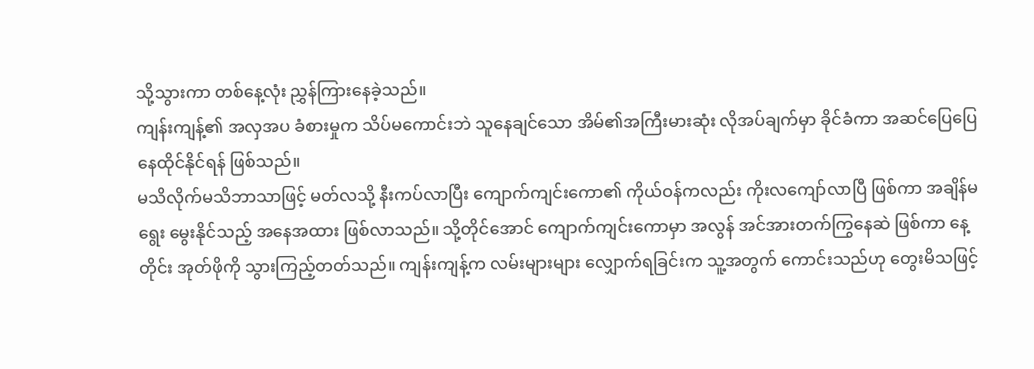သို့သွားကာ တစ်နေ့လုံး ညွှန်ကြားနေခဲ့သည်။
ကျန်းကျန့်၏ အလှအပ ခံစားမှုက သိပ်မကောင်းဘဲ သူနေချင်သော အိမ်၏အကြီးမားဆုံး လိုအပ်ချက်မှာ ခိုင်ခံကာ အဆင်ပြေပြေ နေထိုင်နိုင်ရန် ဖြစ်သည်။
မသိလိုက်မသိဘာသာဖြင့် မတ်လသို့ နီးကပ်လာပြီး ကျောက်ကျင်းကော၏ ကိုယ်ဝန်ကလည်း ကိုးလကျော်လာပြီ ဖြစ်ကာ အချိန်မရွေး မွေးနိုင်သည့် အနေအထား ဖြစ်လာသည်။ သို့တိုင်အောင် ကျောက်ကျင်းကောမှာ အလွန် အင်အားတက်ကြွနေဆဲ ဖြစ်ကာ နေ့တိုင်း အုတ်ဖိုကို သွားကြည့်တတ်သည်။ ကျန်းကျန့်က လမ်းများများ လျှောက်ရခြင်းက သူ့အတွက် ကောင်းသည်ဟု တွေးမိသဖြင့်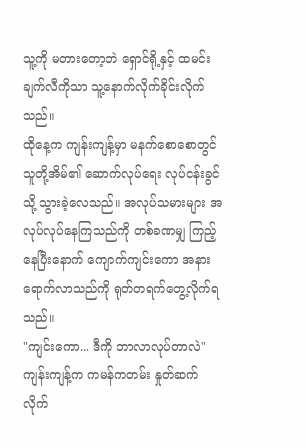သူ့ကို မတားတော့ဘဲ ရှောင်ရို့နှင့် ထမင်းချက်လီကိုသာ သူ့နောက်လိုက်ခိုင်းလိုက်သည်။
ထိုနေ့က ကျန်းကျန့်မှာ မနက်စောစောတွင် သူတို့အိမ်၏ ဆောက်လုပ်ရေး လုပ်ငန်းခွင်သို့ သွားခဲ့လေသည်။ အလုပ်သမားများ အလုပ်လုပ်နေကြသည်ကို တစ်ခဏမျှ ကြည့်နေပြီးနောက် ကျောက်ကျင်းကော အနားရောက်လာသည်ကို ရုတ်တရက်တွေ့လိုက်ရသည်။
"ကျင်းကော... ဒီကို ဘာလာလုပ်တာလဲ" ကျန်းကျန့်က ကမန်ကတမ်း နှုတ်ဆက်လိုက်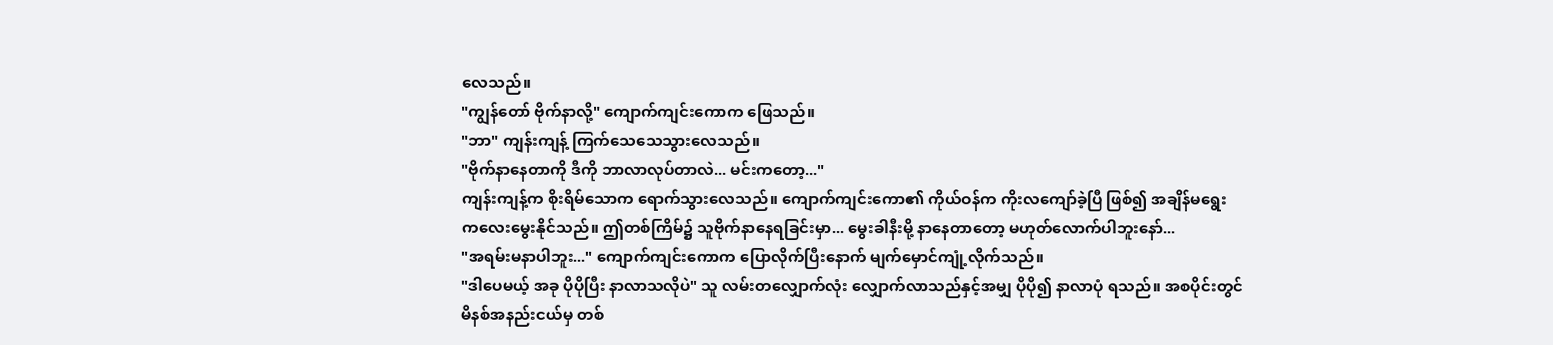လေသည်။
"ကျွန်တော် ဗိုက်နာလို့" ကျောက်ကျင်းကောက ဖြေသည်။
"ဘာ" ကျန်းကျန့် ကြက်သေသေသွားလေသည်။
"ဗိုက်နာနေတာကို ဒီကို ဘာလာလုပ်တာလဲ... မင်းကတော့..."
ကျန်းကျန့်က စိုးရိမ်သောက ရောက်သွားလေသည်။ ကျောက်ကျင်းကော၏ ကိုယ်ဝန်က ကိုးလကျော်ခဲ့ပြီ ဖြစ်၍ အချိန်မရွေး ကလေးမွေးနိုင်သည်။ ဤတစ်ကြိမ်၌ သူဗိုက်နာနေရခြင်းမှာ... မွေးခါနီးမို့ နာနေတာတော့ မဟုတ်လောက်ပါဘူးနော်...
"အရမ်းမနာပါဘူး..." ကျောက်ကျင်းကောက ပြောလိုက်ပြီးနောက် မျက်မှောင်ကျုံ့လိုက်သည်။
"ဒါပေမယ့် အခု ပိုပိုပြီး နာလာသလိုပဲ" သူ လမ်းတလျှောက်လုံး လျှောက်လာသည်နှင့်အမျှ ပိုပို၍ နာလာပုံ ရသည်။ အစပိုင်းတွင် မိနစ်အနည်းငယ်မှ တစ်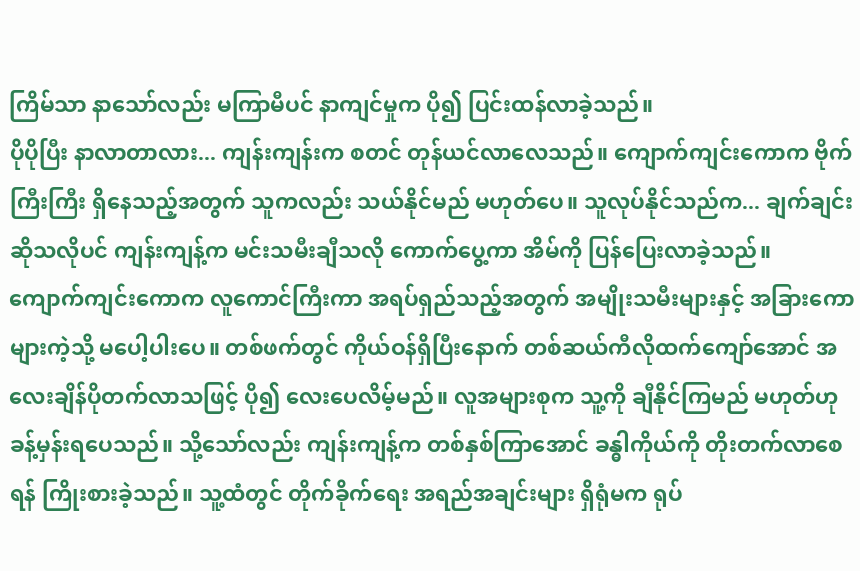ကြိမ်သာ နာသော်လည်း မကြာမီပင် နာကျင်မှုက ပို၍ ပြင်းထန်လာခဲ့သည်။
ပိုပိုပြီး နာလာတာလား... ကျန်းကျန်းက စတင် တုန်ယင်လာလေသည်။ ကျောက်ကျင်းကောက ဗိုက်ကြီးကြီး ရှိနေသည့်အတွက် သူကလည်း သယ်နိုင်မည် မဟုတ်ပေ။ သူလုပ်နိုင်သည်က... ချက်ချင်းဆိုသလိုပင် ကျန်းကျန့်က မင်းသမီးချီသလို ကောက်ပွေ့ကာ အိမ်ကို ပြန်ပြေးလာခဲ့သည်။
ကျောက်ကျင်းကောက လူကောင်ကြီးကာ အရပ်ရှည်သည့်အတွက် အမျိုးသမီးများနှင့် အခြားကောများကဲ့သို့ မပေါ့ပါးပေ။ တစ်ဖက်တွင် ကိုယ်ဝန်ရှိပြီးနောက် တစ်ဆယ်ကီလိုထက်ကျော်အောင် အလေးချိန်ပိုတက်လာသဖြင့် ပို၍ လေးပေလိမ့်မည်။ လူအများစုက သူ့ကို ချီနိုင်ကြမည် မဟုတ်ဟု ခန့်မှန်းရပေသည်။ သို့သော်လည်း ကျန်းကျန့်က တစ်နှစ်ကြာအောင် ခန္ဓါကိုယ်ကို တိုးတက်လာစေရန် ကြိုးစားခဲ့သည်။ သူ့ထံတွင် တိုက်ခိုက်ရေး အရည်အချင်းများ ရှိရုံမက ရုပ်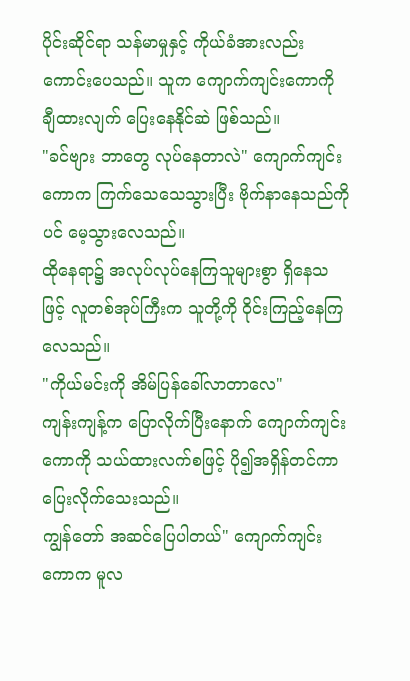ပိုင်းဆိုင်ရာ သန်မာမှုနှင့် ကိုယ်ခံအားလည်း ကောင်းပေသည်။ သူက ကျောက်ကျင်းကောကို ချီထားလျက် ပြေးနေနိုင်ဆဲ ဖြစ်သည်။
"ခင်ဗျား ဘာတွေ လုပ်နေတာလဲ" ကျောက်ကျင်းကောက ကြက်သေသေသွားပြီး ဗိုက်နာနေသည်ကိုပင် မေ့သွားလေသည်။
ထိုနေရာ၌ အလုပ်လုပ်နေကြသူများစွာ ရှိနေသဖြင့် လူတစ်အုပ်ကြီးက သူတို့ကို ဝိုင်းကြည့်နေကြလေသည်။
"ကိုယ်မင်းကို အိမ်ပြန်ခေါ်လာတာလေ"
ကျန်းကျန့်က ပြောလိုက်ပြီးနောက် ကျောက်ကျင်းကောကို သယ်ထားလက်စဖြင့် ပို၍အရှိန်တင်ကာ ပြေးလိုက်သေးသည်။
ကျွန်တော် အဆင်ပြေပါတယ်" ကျောက်ကျင်းကောက မူလ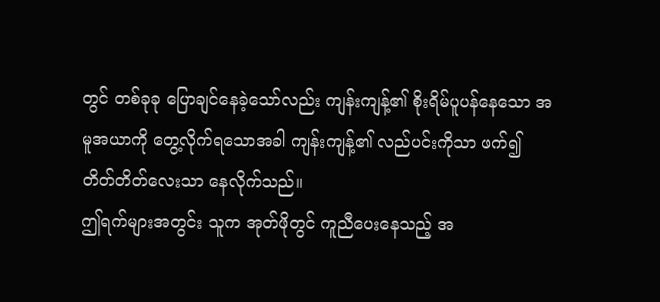တွင် တစ်ခုခု ပြောချင်နေခဲ့သော်လည်း ကျန်းကျန့်၏ စိုးရိမ်ပူပန်နေသော အမူအယာကို တွေ့လိုက်ရသောအခါ ကျန်းကျန့်၏ လည်ပင်းကိုသာ ဖက်၍ တိတ်တိတ်လေးသာ နေလိုက်သည်။
ဤရက်များအတွင်း သူက အုတ်ဖိုတွင် ကူညီပေးနေသည့် အ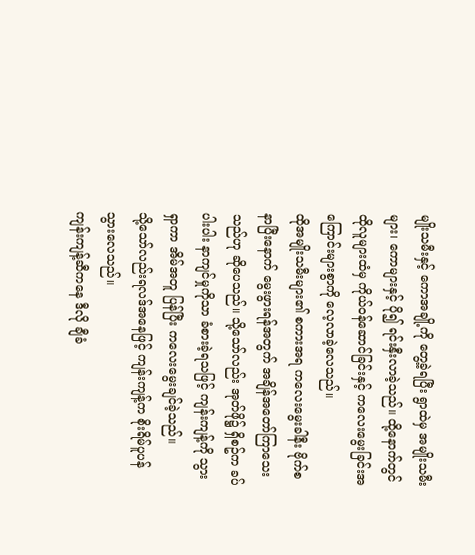မျိုးသမီးနှင့် ကောအချို့ကို တွေ့ခဲ့ရပြီး ရွာထဲမှ အမျိုးသမီးများ၊ ကောများနှင့် ပို၍ ရင်းနှီးလာခဲ့သည်။ ထို့နောက်တွင် ထိုလူများထံမှ ကိုယ်ဝန်ဆောင်ခြင်းနှင့် ကလေးမွေးခြင်းအကြောင်းများစွာကို လေ့လာခဲ့လေသည်။
ထိုအမျိုးသမီးများ၏ စကားအရ ကလေးမွေးခါနီး ဗိုက်စနာပြီးနောက် မွေးဖွားရန်အတွက် အချိန်အတော်ကြာသေးသည်ဟု ဆိုပေသည်။ သို့သော်လည်း အုတ်ဖို၌ ရှိစဥ်က ခပ်ပါးပါး နာကျင်မှုကိုသာ ခံစားခဲ့ရသဖြင့် ကျန်းကျန့်ကို သွားရှာကာ အိမ်အတူ ပြန်ပြီး ကလေးမွေးချင်ခဲ့သည်။
သို့သော်လည်းရလဒ်အနေဖြင့် ကျန်းကျန့်က စိုးရိမ်ပူပန်သွားလေသည်။
ကျန်းကျန့်ဆီကနေ ဒီလို ချီခံ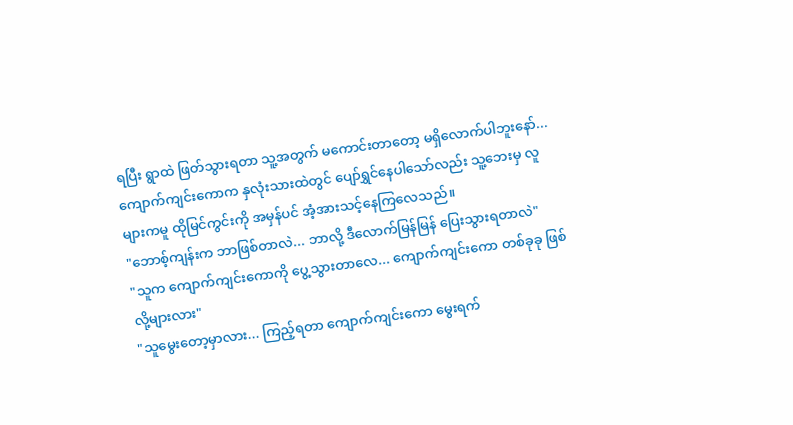ရပြီး ရွာထဲ ဖြတ်သွားရတာ သူ့အတွက် မကောင်းတာတော့ မရှိလောက်ပါဘူးနော်...
ကျောက်ကျင်းကောက နှလုံးသားထဲတွင် ပျော်ရွှင်နေပါသော်လည်း သူ့ဘေးမှ လူများကမူ ထိုမြင်ကွင်းကို အမှန်ပင် အံ့အားသင့်နေကြလေသည်။
"ဘောစ့်ကျန်းက ဘာဖြစ်တာလဲ... ဘာလို့ ဒီလောက်မြန်မြန် ပြေးသွားရတာလဲ"
"သူက ကျောက်ကျင်းကောကို ပွေ့သွားတာလေ... ကျောက်ကျင်းကော တစ်ခုခု ဖြစ်လို့များလား"
"သူမွေးတော့မှာလား... ကြည့်ရတာ ကျောက်ကျင်းကော မွေးရက်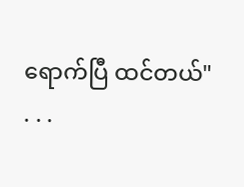ရောက်ပြီ ထင်တယ်"
. . .